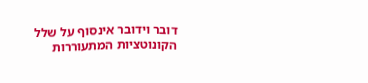דובר וידובר אינסוף על שלל הקונוטציות המתעוררות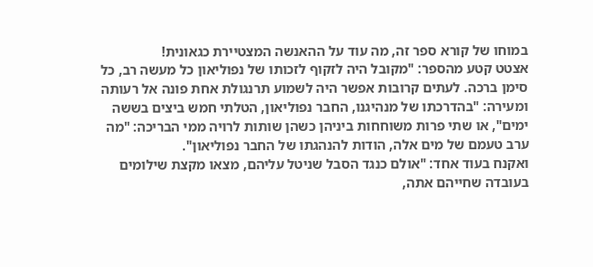במוחו של קורא ספר זה, מה עוד על ההאנשה המצטיירת כגאונית!
אצטט קטע מהספר: "מקובל היה לזקוף לזכותו של נפוליאון כל מעשה רב, כל סימן ברכה. לעתים קרובות אפשר היה לשמוע תרנגולת אחת פונה אל רעותה ומעירה: "בהדרכתו של מנהיגנו, החבר נפוליאון, הטלתי חמש ביצים בששה ימים", או שתי פרות משוחחות ביניהן כשהן שותות לרויה ממי הבריכה: "מה ערב טעמם של מים אלה, הודות להנהגתו של החבר נפוליאון".
ואקנח בעוד אחד: "אולם כנגד הסבל שניטל עליהם, מצאו מקצת שילומים בעובדה שחייהם אתה,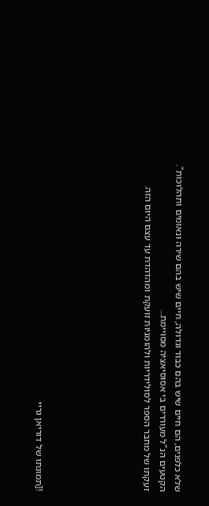שלא כלפנים, הם חיים שיש בהם כבוד וגדולה, חיים שיש בהם שירה ונאומים ותהלוכות".
הקטעים הנ"ל מעוררים בי אסוסיאציה מסויימת...
זעקתו של מחבר הספר לסולידריות ולהומניות זועקת ומהדהדת עד עצם היום הזה.






![תמונתו של דוריאן גריי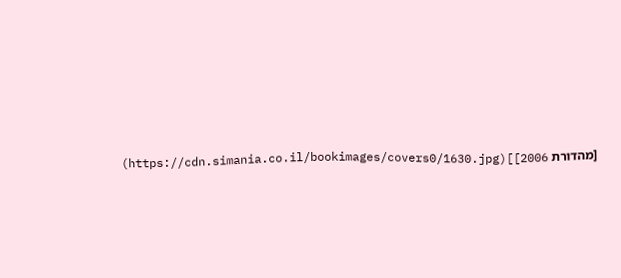[מהדורת 2006]](https://cdn.simania.co.il/bookimages/covers0/1630.jpg)